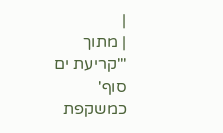|
| מתוך "'קריעת ים סוף' כמשקפת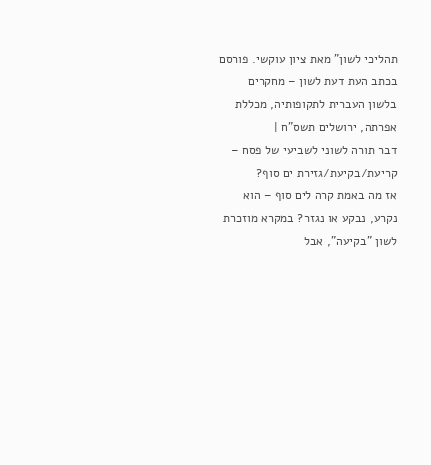תהליכי לשון" מאת ציון עוקשי. פורסם בכתב העת דעת לשון – מחקרים בלשון העברית לתקופותיה, מכללת אפרתה, ירושלים תשס"ח |
דבר תורה לשוני לשביעי של פסח – קריעת/בקיעת/גזירת ים סוף?
אז מה באמת קרה לים סוף – הוא נקרע, נבקע או נגזר? במקרא מוזכרת לשון "בקיעה", אבל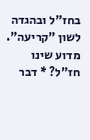בחז"ל ובהגדה לשון "קריעה". מדוע שינו חז"ל? * דבר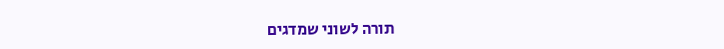תורה לשוני שמדגים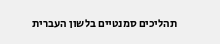תהליכים סמנטיים בלשון העברית